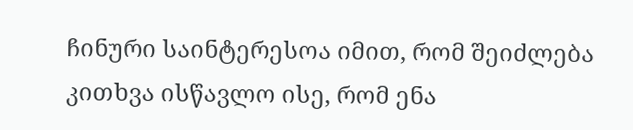ჩინური საინტერესოა იმით, რომ შეიძლება კითხვა ისწავლო ისე, რომ ენა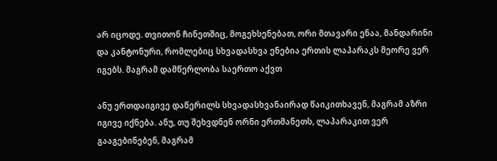არ იცოდე. თვითონ ჩინეთშიც, მოგეხსენებათ, ორი მთავარი ენაა, მანდარინი და კანტონური, რომლებიც სხვადასხვა ენებია ერთის ლაპარაკს მეორე ვერ იგებს. მაგრამ დამწერლობა საერთო აქვთ

ანუ ერთდაიგივე დაწერილს სხვადასხვანაირად წაიკითხავენ, მაგრამ აზრი იგივე იქნება. ანუ, თუ შეხვდნენ ორნი ერთმანეთს, ლაპარაკით ვერ გააგებინებენ, მაგრამ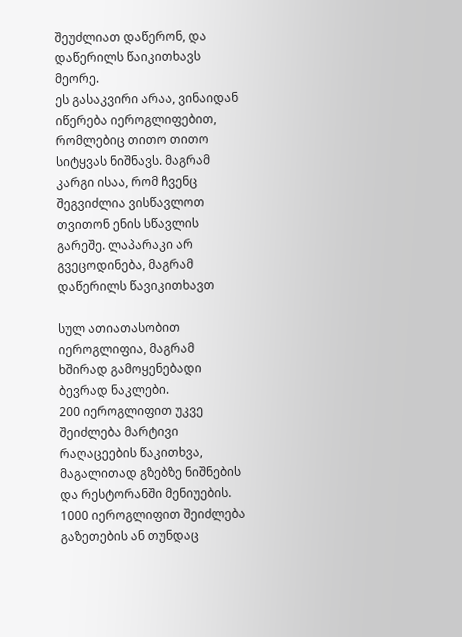შეუძლიათ დაწერონ, და დაწერილს წაიკითხავს მეორე.
ეს გასაკვირი არაა, ვინაიდან იწერება იეროგლიფებით, რომლებიც თითო თითო სიტყვას ნიშნავს. მაგრამ კარგი ისაა, რომ ჩვენც შეგვიძლია ვისწავლოთ თვითონ ენის სწავლის გარეშე. ლაპარაკი არ გვეცოდინება, მაგრამ დაწერილს წავიკითხავთ

სულ ათიათასობით იეროგლიფია, მაგრამ ხშირად გამოყენებადი ბევრად ნაკლები.
200 იეროგლიფით უკვე შეიძლება მარტივი რაღაცეების წაკითხვა, მაგალითად გზებზე ნიშნების და რესტორანში მენიუების.
1000 იეროგლიფით შეიძლება გაზეთების ან თუნდაც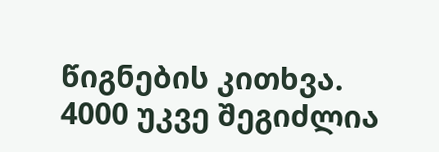წიგნების კითხვა.
4000 უკვე შეგიძლია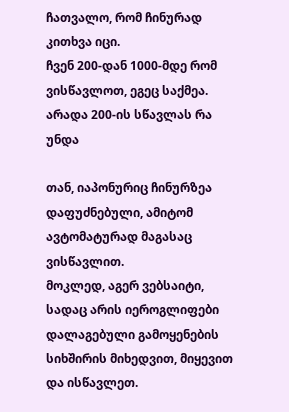ჩათვალო, რომ ჩინურად კითხვა იცი.
ჩვენ 200-დან 1000-მდე რომ ვისწავლოთ, ეგეც საქმეა. არადა 200-ის სწავლას რა უნდა

თან, იაპონურიც ჩინურზეა დაფუძნებული, ამიტომ ავტომატურად მაგასაც ვისწავლით.
მოკლედ, აგერ ვებსაიტი, სადაც არის იეროგლიფები დალაგებული გამოყენების სიხშირის მიხედვით, მიყევით და ისწავლეთ.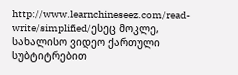http://www.learnchineseez.com/read-write/simplified/ესეც მოკლე, სახალისო ვიდეო ქართული სუბტიტრებით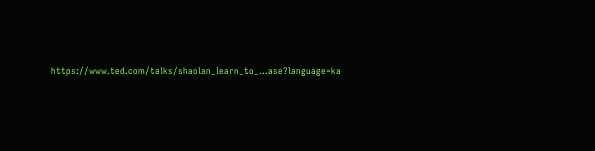https://www.ted.com/talks/shaolan_learn_to_...ase?language=ka